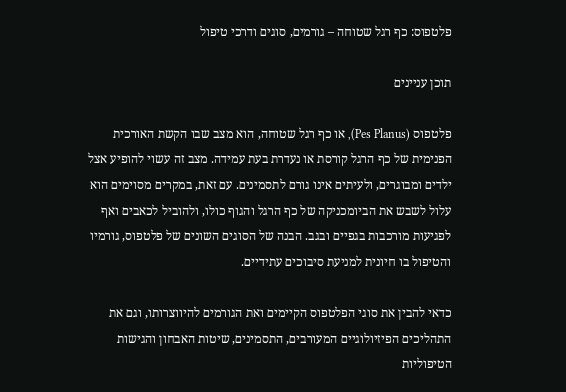פלטפוס: כף רגל שטוחה – גורמים, סוגים ודרכי טיפול

תוכן עניינים

פלטפוס (Pes Planus), או כף רגל שטוחה, הוא מצב שבו הקשת האורכית הפנימית של כף הרגל קורסת או נעדרת בעת עמידה. מצב זה עשוי להופיע אצל ילדים ומבוגרים, ולעיתים אינו גורם לתסמינים. עם זאת, במקרים מסוימים הוא עלול לשבש את הביומכניקה של כף הרגל והגוף כולו, ולהוביל לכאבים ואף לפגיעות מורכבות בגפיים ובגב. הבנה של הסוגים השונים של פלטפוס, גורמיו והטיפול בו חיונית למניעת סיבוכים עתידיים.

כדאי להבין את סוגי הפלטפוס הקיימים ואת הגורמים להיווצרותו, וגם את התהליכים הפיזיולוגיים המעורבים, התסמינים, שיטות האבחון והגישות הטיפוליות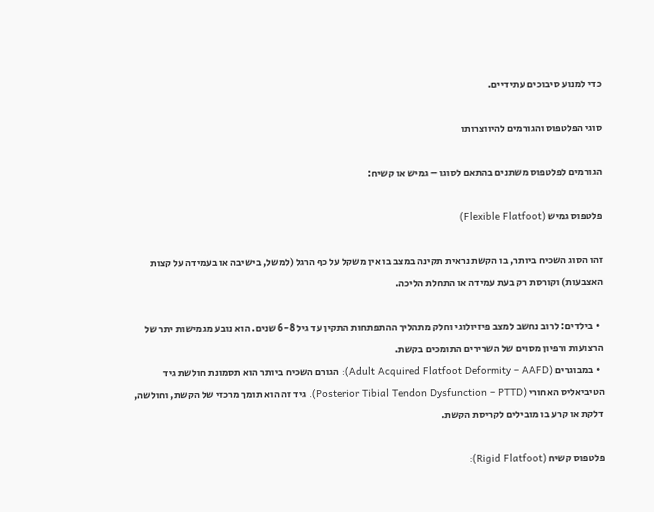כדי למנוע סיבוכים עתידיים.

סוגי הפלטפוס והגורמים להיווצרותו

הגורמים לפלטפוס משתנים בהתאם לסוגו – גמיש או קשיח:

פלטפוס גמיש (Flexible Flatfoot)

זהו הסוג השכיח ביותר, בו הקשת נראית תקינה במצב בו אין משקל על כף הרגל (למשל, בישיבה או בעמידה על קצות האצבעות) וקורסת רק בעת עמידה או התחלת הליכה.

  • בילדים: לרוב נחשב למצב פיזיולוגי וחלק מתהליך ההתפתחות התקין עד גיל 6-8 שנים. הוא נובע מגמישות יתר של הרצועות ורפיון מסוים של השרירים התומכים בקשת.
  • במבוגרים (Adult Acquired Flatfoot Deformity – AAFD): הגורם השכיח ביותר הוא תסמונת חולשת גיד הטיביאליס האחורי (Posterior Tibial Tendon Dysfunction – PTTD). גיד זה הוא תומך מרכזי של הקשת, וחולשה, דלקת או קרע בו מובילים לקריסת הקשת.

פלטפוס קשיח (Rigid Flatfoot):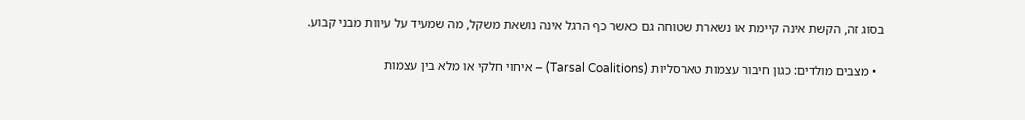בסוג זה, הקשת אינה קיימת או נשארת שטוחה גם כאשר כף הרגל אינה נושאת משקל, מה שמעיד על עיוות מבני קבוע.

  • מצבים מולדים: כגון חיבור עצמות טארסליות (Tarsal Coalitions) – איחוי חלקי או מלא בין עצמות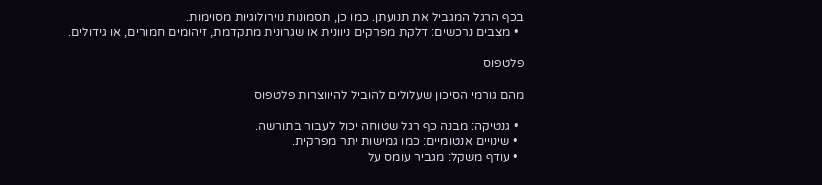בכף הרגל המגביל את תנועתן. כמו כן, תסמונות נוירולוגיות מסוימות.
  • מצבים נרכשים: דלקת מפרקים ניוונית או שגרונית מתקדמת, זיהומים חמורים, או גידולים.

פלטפוס

מהם גורמי הסיכון שעלולים להוביל להיווצרות פלטפוס

  • גנטיקה: מבנה כף רגל שטוחה יכול לעבור בתורשה.
  • שינויים אנטומיים: כמו גמישות יתר מפרקית.
  • עודף משקל: מגביר עומס על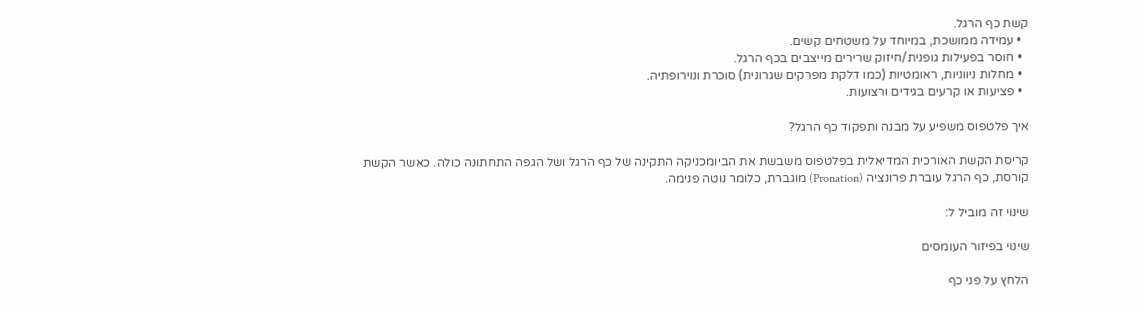קשת כף הרגל.
  • עמידה ממושכת, במיוחד על משטחים קשים.
  • חוסר בפעילות גופנית/חיזוק שרירים מייצבים בכף הרגל.
  • מחלות ניווניות, ראומטיות (כמו דלקת מפרקים שגרונית) סוכרת ונוירופתיה.
  • פציעות או קרעים בגידים ורצועות.

איך פלטפוס משפיע על מבנה ותפקוד כף הרגל?

קריסת הקשת האורכית המדיאלית בפלטפוס משבשת את הביומכניקה התקינה של כף הרגל ושל הגפה התחתונה כולה. כאשר הקשת קורסת, כף הרגל עוברת פרונציה (Pronation) מוגברת, כלומר נוטה פנימה.

שינוי זה מוביל ל:

שינוי בפיזור העומסים

הלחץ על פני כף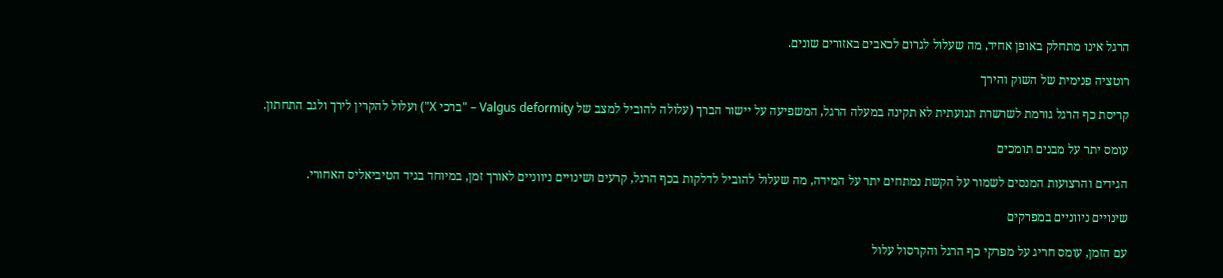הרגל אינו מתחלק באופן אחיד, מה שעלול לגרום לכאבים באזורים שונים.

רוטציה פנימית של השוק והירך

קריסת כף הרגל גורמת לשרשרת תנועתית לא תקינה במעלה הרגל, המשפיעה על יישור הברך (עלולה להוביל למצב של Valgus deformity – "ברכי X") ועלול להקרין לירך ולגב התחתון.

עומס יתר על מבנים תומכים

הגידים והרצועות המנסים לשמור על הקשת נמתחים יתר על המידה, מה שעלול להוביל לדלקות בכף הרגל, קרעים ושינויים ניווניים לאורך זמן, במיוחד בגיד הטיביאליס האחורי.

שינויים ניווניים במפרקים

עם הזמן, עומס חריג על מפרקי כף הרגל והקרסול עלול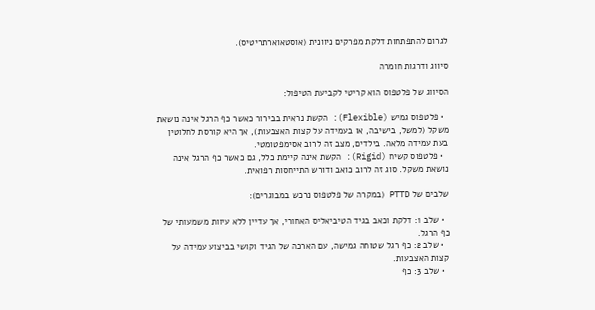לגרום להתפתחות דלקת מפרקים ניוונית (אוסטאוארתריטיס).

סיווג ודרגות חומרה

הסיווג של פלטפוס הוא קריטי לקביעת הטיפול:

  • פלטפוס גמיש (Flexible): הקשת נראית בבירור כאשר כף הרגל אינה נושאת משקל (למשל, בישיבה, או בעמידה על קצות האצבעות), אך היא קורסת לחלוטין בעת עמידה מלאה. בילדים, מצב זה לרוב אסימפטומטי.
  • פלטפוס קשיח (Rigid): הקשת אינה קיימת כלל, גם כאשר כף הרגל אינה נושאת משקל. סוג זה לרוב כואב ודורש התייחסות רפואית.

שלבים של PTTD (במקרה של פלטפוס נרכש במבוגרים):

  • שלב 1: דלקת וכאב בגיד הטיביאליס האחורי, אך עדיין ללא עיוות משמעותי של כף הרגל.
  • שלב 2: כף רגל שטוחה גמישה, עם הארכה של הגיד וקושי בביצוע עמידה על קצות האצבעות.
  • שלב 3: כף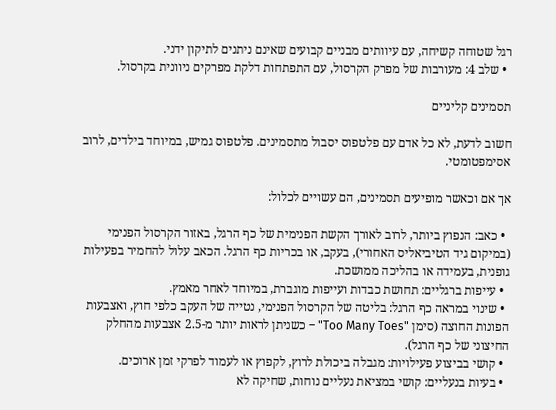רגל שטוחה קשיחה, עם עיוותים מבניים קבועים שאינם ניתנים לתיקון ידני.
  • שלב 4: מעורבות של מפרק הקרסול, עם התפתחות דלקת מפרקים ניוונית בקרסול.

תסמינים קליניים

חשוב לדעת, לא כל אדם עם פלטפוס יסבול מתסמינים. פלטפוס גמיש, במיוחד בילדים, לרוב אסימפטומטי.

אך אם וכאשר מופיעים תסמינים, הם עשויים לכלול:

  • כאב: הנפוץ ביותר, לרוב לאורך הקשת הפנימית של כף הרגל, באזור הקרסול הפנימי (במיקום גיד הטיביאליס האחורי), בעקב, או בכריות כף הרגל. הכאב עלול להחמיר בפעילות גופנית, בעמידה או בהליכה ממושכת.
  • עייפות ברגליים: תחושת כבדות ועייפות מוגברת, במיוחד לאחר מאמץ.
  • שינוי במראה כף הרגל: בליטה של הקרסול הפנימי, נטייה של העקב כלפי חוץ, ואצבעות הפונות החוצה (סימן "Too Many Toes" – כשניתן לראות יותר מ-2.5 אצבעות מהחלק החיצוני של כף הרגל).
  • קושי בביצוע פעילויות: מגבלה ביכולת לרוץ, לקפוץ או לעמוד לפרקי זמן ארוכים.
  • בעיות בנעליים: קושי במציאת נעליים נוחות, שחיקה לא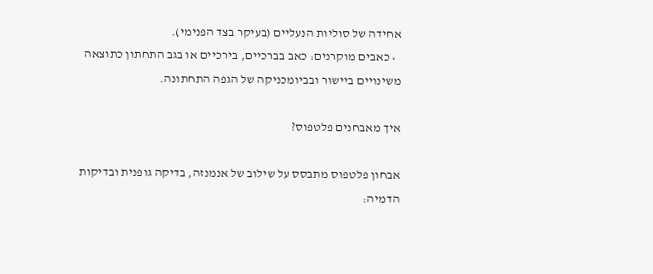אחידה של סוליות הנעליים (בעיקר בצד הפנימי).
  • כאבים מוקרנים: כאב בברכיים, בירכיים או בגב התחתון כתוצאה משינויים ביישור ובביומכניקה של הגפה התחתונה.

איך מאבחנים פלטפוס?

אבחון פלטפוס מתבסס על שילוב של אנמנזה, בדיקה גופנית ובדיקות הדמיה: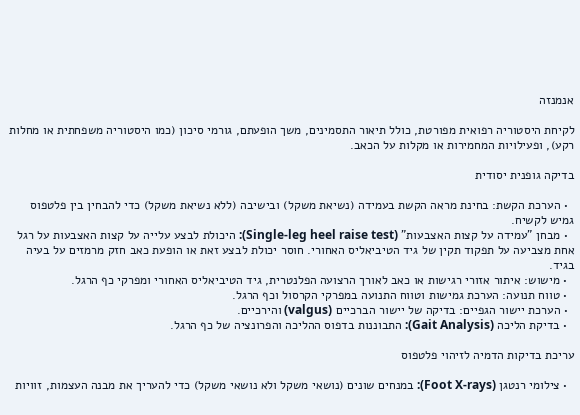אנמנזה

לקיחת היסטוריה רפואית מפורטת, כולל תיאור התסמינים, משך הופעתם, גורמי סיכון (כמו היסטוריה משפחתית או מחלות רקע), ופעילויות המחמירות או מקלות על הכאב.

בדיקה גופנית יסודית

  • הערכת הקשת: בחינת מראה הקשת בעמידה (נשיאת משקל) ובישיבה (ללא נשיאת משקל) כדי להבחין בין פלטפוס גמיש לקשיח.
  • מבחן "עמידה על קצות האצבעות" (Single-leg heel raise test): היכולת לבצע עלייה על קצות האצבעות על רגל אחת מצביעה על תפקוד תקין של גיד הטיביאליס האחורי. חוסר יכולת לבצע זאת או הופעת כאב חזק מרמזים על בעיה בגיד.
  • מישוש: איתור אזורי רגישות או כאב לאורך הרצועה הפלנטרית, גיד הטיביאליס האחורי ומפרקי כף הרגל.
  • טווח תנועה: הערכת גמישות וטווח התנועה במפרקי הקרסול וכף הרגל.
  • הערכת יישור הגפיים: בדיקה של יישור הברכיים (valgus) והירכיים.
  • בדיקת הליכה (Gait Analysis): התבוננות בדפוס ההליכה והפרונציה של כף הרגל.

עריכת בדיקות הדמיה לזיהוי פלטפוס

  • צילומי רנטגן (Foot X-rays): במנחים שונים (נושאי משקל ולא נושאי משקל) כדי להעריך את מבנה העצמות, זוויות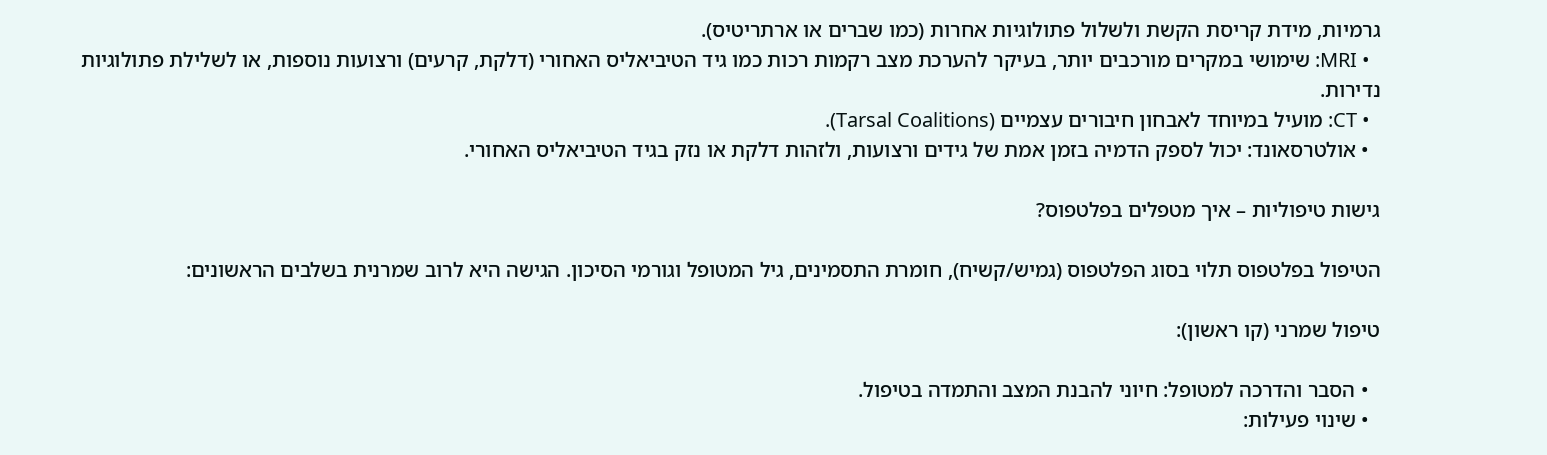גרמיות, מידת קריסת הקשת ולשלול פתולוגיות אחרות (כמו שברים או ארתריטיס).
  • MRI: שימושי במקרים מורכבים יותר, בעיקר להערכת מצב רקמות רכות כמו גיד הטיביאליס האחורי (דלקת, קרעים) ורצועות נוספות, או לשלילת פתולוגיות נדירות.
  • CT: מועיל במיוחד לאבחון חיבורים עצמיים (Tarsal Coalitions).
  • אולטרסאונד: יכול לספק הדמיה בזמן אמת של גידים ורצועות, ולזהות דלקת או נזק בגיד הטיביאליס האחורי.

גישות טיפוליות – איך מטפלים בפלטפוס?

הטיפול בפלטפוס תלוי בסוג הפלטפוס (גמיש/קשיח), חומרת התסמינים, גיל המטופל וגורמי הסיכון. הגישה היא לרוב שמרנית בשלבים הראשונים:

טיפול שמרני (קו ראשון):

  • הסבר והדרכה למטופל: חיוני להבנת המצב והתמדה בטיפול.
  • שינוי פעילות: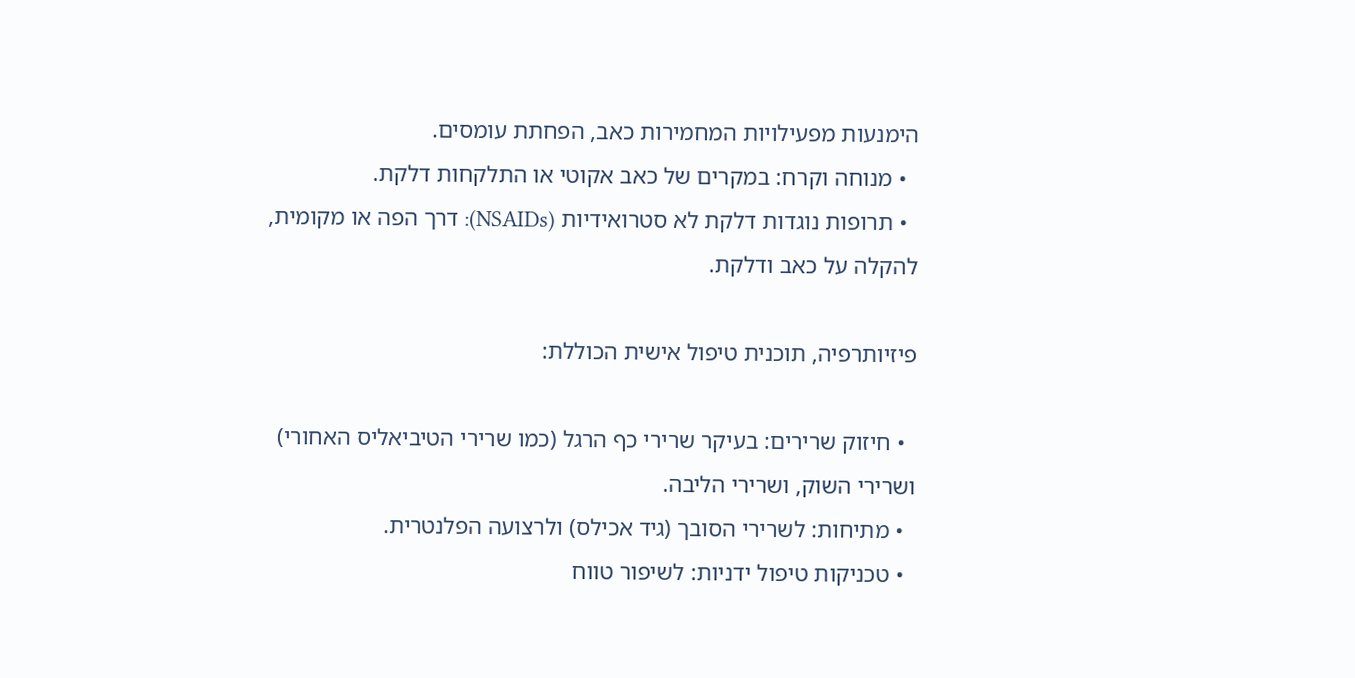הימנעות מפעילויות המחמירות כאב, הפחתת עומסים.
  • מנוחה וקרח: במקרים של כאב אקוטי או התלקחות דלקת.
  • תרופות נוגדות דלקת לא סטרואידיות (NSAIDs): דרך הפה או מקומית, להקלה על כאב ודלקת.

פיזיותרפיה, תוכנית טיפול אישית הכוללת:

  • חיזוק שרירים: בעיקר שרירי כף הרגל (כמו שרירי הטיביאליס האחורי) ושרירי השוק, ושרירי הליבה.
  • מתיחות: לשרירי הסובך (גיד אכילס) ולרצועה הפלנטרית.
  • טכניקות טיפול ידניות: לשיפור טווח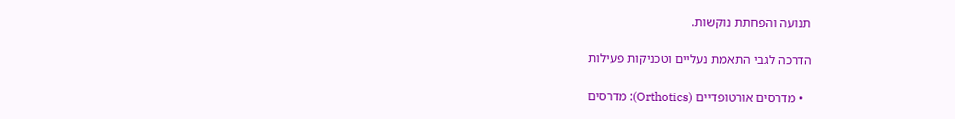תנועה והפחתת נוקשות.

הדרכה לגבי התאמת נעליים וטכניקות פעילות

  • מדרסים אורטופדיים (Orthotics): מדרסים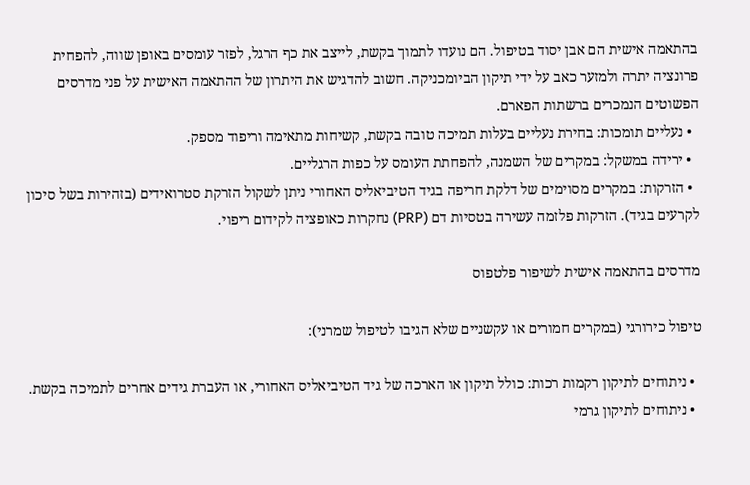בהתאמה אישית הם אבן יסוד בטיפול. הם נועדו לתמוך בקשת, לייצב את כף הרגל, לפזר עומסים באופן שווה, להפחית פרונציה יתרה ולמזער כאב על ידי תיקון הביומכניקה. חשוב להדגיש את היתרון של ההתאמה האישית על פני מדרסים הפשוטים הנמכרים ברשתות הפארם.
  • נעליים תומכות: בחירת נעליים בעלות תמיכה טובה בקשת, קשיחות מתאימה וריפוד מספק.
  • ירידה במשקל: במקרים של השמנה, להפחתת העומס על כפות הרגליים.
  • הזרקות: במקרים מסוימים של דלקת חריפה בגיד הטיביאליס האחורי ניתן לשקול הזרקת סטרואידים (בזהירות בשל סיכון לקרעים בגיד). הזרקות פלזמה עשירה בטסיות דם (PRP) נחקרות כאופציה לקידום ריפוי.

מדרסים בהתאמה אישית לשיפור פלטפוס

טיפול כירורגי (במקרים חמורים או עקשניים שלא הגיבו לטיפול שמרני):

  • ניתוחים לתיקון רקמות רכות: כולל תיקון או הארכה של גיד הטיביאליס האחורי, או העברת גידים אחרים לתמיכה בקשת.
  • ניתוחים לתיקון גרמי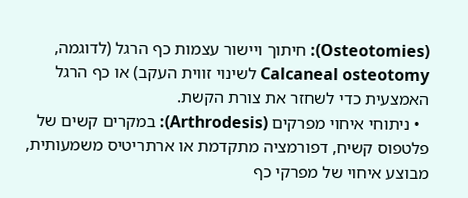(Osteotomies): חיתוך ויישור עצמות כף הרגל (לדוגמה, Calcaneal osteotomy לשינוי זווית העקב) או כף הרגל האמצעית כדי לשחזר את צורת הקשת.
  • ניתוחי איחוי מפרקים (Arthrodesis): במקרים קשים של פלטפוס קשיח, דפורמציה מתקדמת או ארתריטיס משמעותית, מבוצע איחוי של מפרקי כף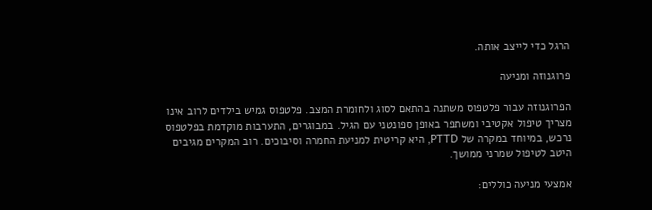הרגל כדי לייצב אותה.

פרוגנוזה ומניעה

הפרוגנוזה עבור פלטפוס משתנה בהתאם לסוג ולחומרת המצב. פלטפוס גמיש בילדים לרוב אינו מצריך טיפול אקטיבי ומשתפר באופן ספונטני עם הגיל. במבוגרים, התערבות מוקדמת בפלטפוס נרכש, במיוחד במקרה של PTTD, היא קריטית למניעת החמרה וסיבוכים. רוב המקרים מגיבים היטב לטיפול שמרני ממושך.

אמצעי מניעה כוללים: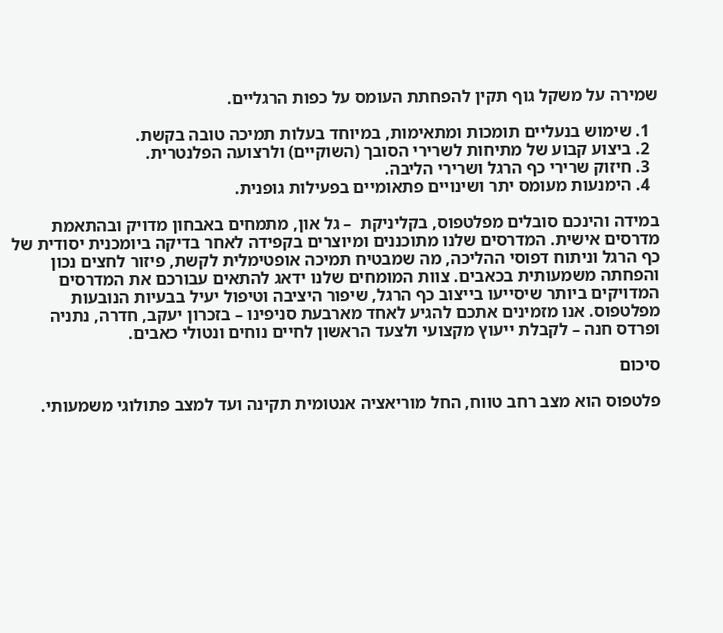שמירה על משקל גוף תקין להפחתת העומס על כפות הרגליים.

  1. שימוש בנעליים תומכות ומתאימות, במיוחד בעלות תמיכה טובה בקשת.
  2. ביצוע קבוע של מתיחות לשרירי הסובך (השוקיים) ולרצועה הפלנטרית.
  3. חיזוק שרירי כף הרגל ושרירי הליבה.
  4. הימנעות מעומס יתר ושינויים פתאומיים בפעילות גופנית.

במידה והינכם סובלים מפלטפוס, בקליניקת  – גל און, מתמחים באבחון מדויק ובהתאמת מדרסים אישית. המדרסים שלנו מתוכננים ומיוצרים בקפידה לאחר בדיקה ביומכנית יסודית של כף הרגל וניתוח דפוסי ההליכה, מה שמבטיח תמיכה אופטימלית לקשת, פיזור לחצים נכון והפחתה משמעותית בכאבים. צוות המומחים שלנו ידאג להתאים עבורכם את המדרסים המדויקים ביותר שיסייעו בייצוב כף הרגל, שיפור היציבה וטיפול יעיל בבעיות הנובעות מפלטפוס. אנו מזמינים אתכם להגיע לאחד מארבעת סניפינו – בזכרון יעקב, חדרה, נתניה ופרדס חנה – לקבלת ייעוץ מקצועי ולצעד הראשון לחיים נוחים ונטולי כאבים.

סיכום

פלטפוס הוא מצב רחב טווח, החל מוריאציה אנטומית תקינה ועד למצב פתולוגי משמעותי.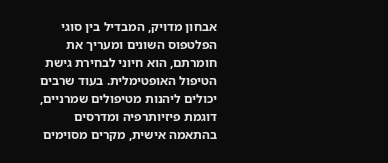אבחון מדויק, המבדיל בין סוגי הפלטפוס השונים ומעריך את חומרתם, הוא חיוני לבחירת גישת הטיפול האופטימלית. בעוד שרבים יכולים ליהנות מטיפולים שמרניים, דוגמת פיזיותרפיה ומדרסים בהתאמה אישית, מקרים מסוימים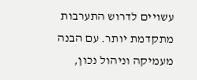עשויים לדרוש התערבות מתקדמת יותר. עם הבנה מעמיקה וניהול נכון,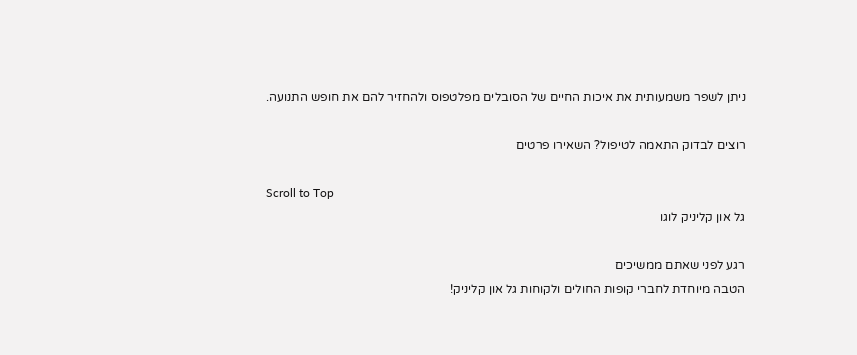ניתן לשפר משמעותית את איכות החיים של הסובלים מפלטפוס ולהחזיר להם את חופש התנועה.

רוצים לבדוק התאמה לטיפול? השאירו פרטים

Scroll to Top
גל און קליניק לוגו

רגע לפני שאתם ממשיכים
הטבה מיוחדת לחברי קופות החולים ולקוחות גל און קליניק!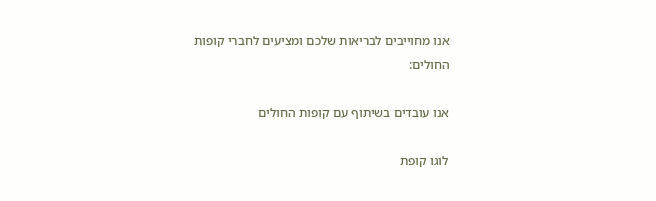אנו מחוייבים לבריאות שלכם ומציעים לחברי קופות החולים:

אנו עובדים בשיתוף עם קופות החולים

לוגו קופת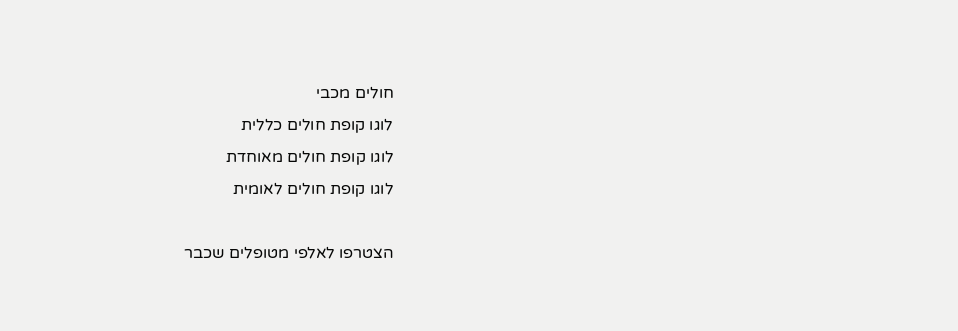חולים מכבי
לוגו קופת חולים כללית
לוגו קופת חולים מאוחדת
לוגו קופת חולים לאומית

הצטרפו לאלפי מטופלים שכבר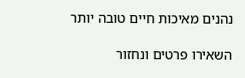נהנים מאיכות חיים טובה יותר

השאירו פרטים ונחזור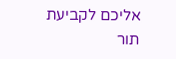אליכם לקביעת תור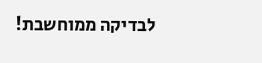לבדיקה ממוחשבת!